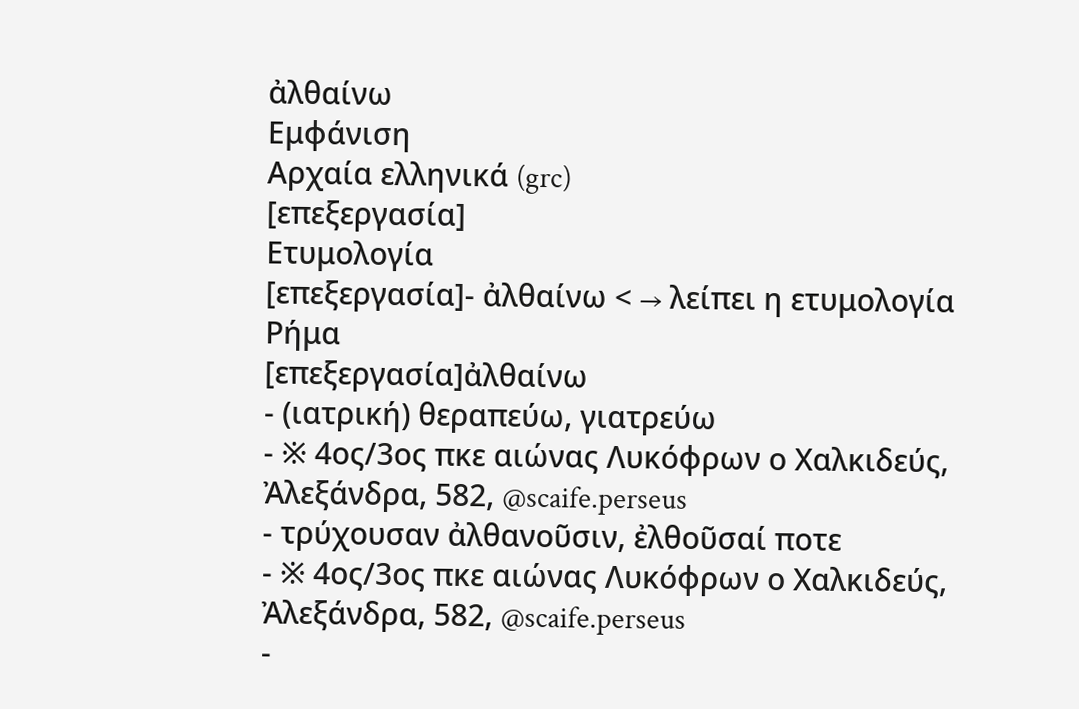ἀλθαίνω
Εμφάνιση
Αρχαία ελληνικά (grc)
[επεξεργασία]
Ετυμολογία
[επεξεργασία]- ἀλθαίνω < → λείπει η ετυμολογία
Ρήμα
[επεξεργασία]ἀλθαίνω
- (ιατρική) θεραπεύω, γιατρεύω
- ※ 4ος/3ος πκε αιώνας Λυκόφρων ο Χαλκιδεύς, Ἀλεξάνδρα, 582, @scaife.perseus
- τρύχουσαν ἀλθανοῦσιν, ἐλθοῦσαί ποτε
- ※ 4ος/3ος πκε αιώνας Λυκόφρων ο Χαλκιδεύς, Ἀλεξάνδρα, 582, @scaife.perseus
-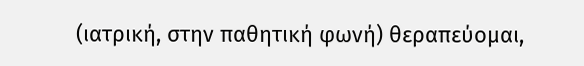(ιατρική, στην παθητική φωνή) θεραπεύομαι,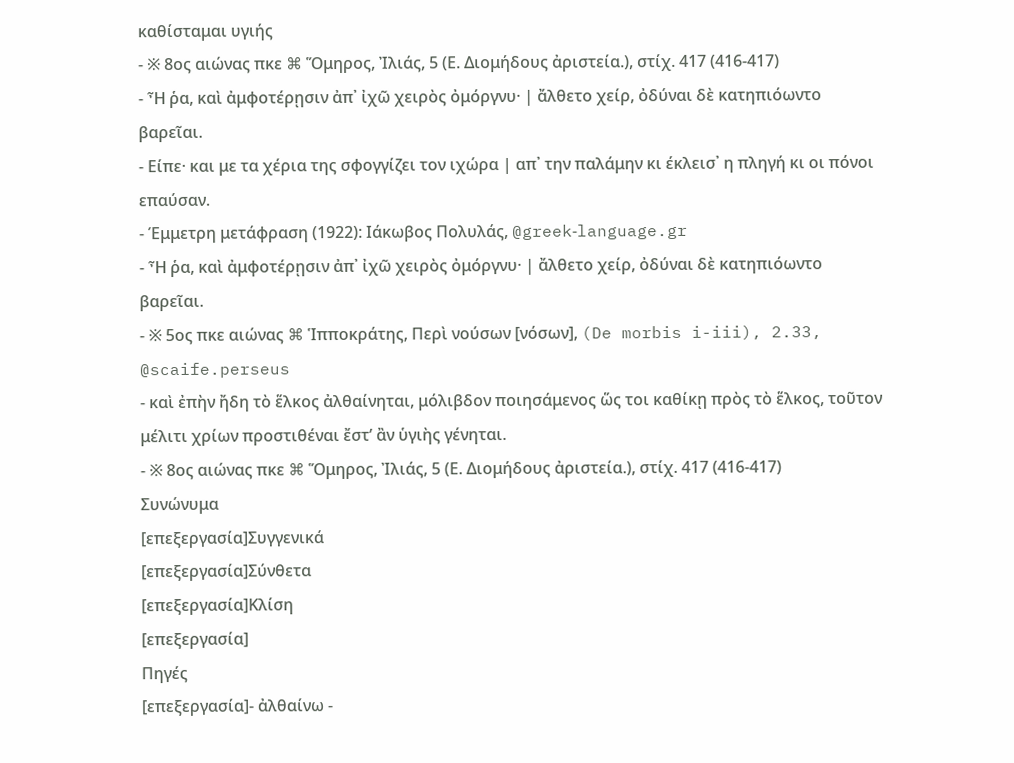καθίσταμαι υγιής
- ※ 8ος αιώνας πκε ⌘ Ὅμηρος, Ἰλιάς, 5 (Ε. Διομήδους ἀριστεία.), στίχ. 417 (416-417)
- Ἦ ῥα, καὶ ἀμφοτέρῃσιν ἀπ᾽ ἰχῶ χειρὸς ὀμόργνυ· | ἄλθετο χείρ, ὀδύναι δὲ κατηπιόωντο βαρεῖαι.
- Είπε· και με τα χέρια της σφογγίζει τον ιχώρα | απ᾽ την παλάμην κι έκλεισ᾽ η πληγή κι οι πόνοι επαύσαν.
- Έμμετρη μετάφραση (1922): Ιάκωβος Πολυλάς, @greek‑language.gr
- Ἦ ῥα, καὶ ἀμφοτέρῃσιν ἀπ᾽ ἰχῶ χειρὸς ὀμόργνυ· | ἄλθετο χείρ, ὀδύναι δὲ κατηπιόωντο βαρεῖαι.
- ※ 5ος πκε αιώνας ⌘ Ἱπποκράτης, Περὶ νούσων [νόσων], (De morbis i-iii), 2.33, @scaife.perseus
- καὶ ἐπὴν ἤδη τὸ ἕλκος ἀλθαίνηται, μόλιβδον ποιησάμενος ὥς τοι καθίκῃ πρὸς τὸ ἕλκος, τοῦτον μέλιτι χρίων προστιθέναι ἔστ’ ἂν ὑγιὴς γένηται.
- ※ 8ος αιώνας πκε ⌘ Ὅμηρος, Ἰλιάς, 5 (Ε. Διομήδους ἀριστεία.), στίχ. 417 (416-417)
Συνώνυμα
[επεξεργασία]Συγγενικά
[επεξεργασία]Σύνθετα
[επεξεργασία]Κλίση
[επεξεργασία]
Πηγές
[επεξεργασία]- ἀλθαίνω -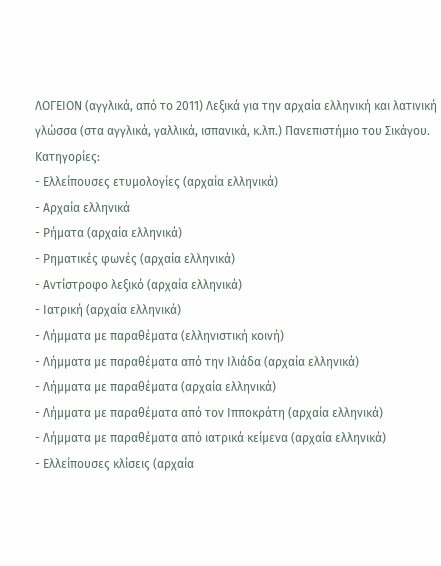ΛΟΓΕΙΟΝ (αγγλικά, από το 2011) Λεξικά για την αρχαία ελληνική και λατινική γλώσσα (στα αγγλικά, γαλλικά, ισπανικά, κ.λπ.) Πανεπιστήμιο του Σικάγου.
Κατηγορίες:
- Ελλείπουσες ετυμολογίες (αρχαία ελληνικά)
- Αρχαία ελληνικά
- Ρήματα (αρχαία ελληνικά)
- Ρηματικές φωνές (αρχαία ελληνικά)
- Αντίστροφο λεξικό (αρχαία ελληνικά)
- Ιατρική (αρχαία ελληνικά)
- Λήμματα με παραθέματα (ελληνιστική κοινή)
- Λήμματα με παραθέματα από την Ιλιάδα (αρχαία ελληνικά)
- Λήμματα με παραθέματα (αρχαία ελληνικά)
- Λήμματα με παραθέματα από τον Ιπποκράτη (αρχαία ελληνικά)
- Λήμματα με παραθέματα από ιατρικά κείμενα (αρχαία ελληνικά)
- Ελλείπουσες κλίσεις (αρχαία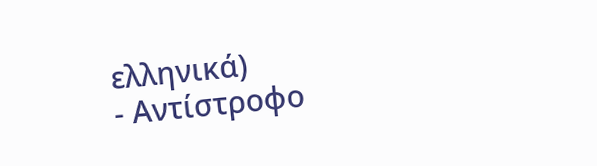ελληνικά)
- Αντίστροφο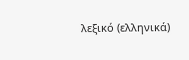λεξικό (ελληνικά)